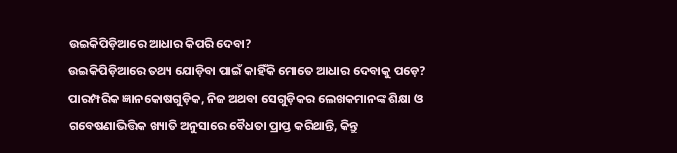ଉଇକିପିଡ଼ିଆରେ ଆଧାର କିପରି ଦେବା?
ଉଇକିପିଡ଼ିଆରେ ତଥ୍ୟ ଯୋଡ଼ିବା ପାଇଁ କାହିଁକି ମୋତେ ଆଧାର ଦେବାକୁ ପଡ଼େ?
ପାରମ୍ପରିକ ଜ୍ଞାନକୋଷଗୁଡ଼ିକ, ନିଜ ଅଥବା ସେଗୁଡ଼ିକର ଲେଖକମାନଙ୍କ ଶିକ୍ଷା ଓ ଗବେଷଣାଭିତ୍ତିକ ଖ୍ୟାତି ଅନୁସାରେ ବୈଧତା ପ୍ରାପ୍ତ କରିଥାନ୍ତି, କିନ୍ତୁ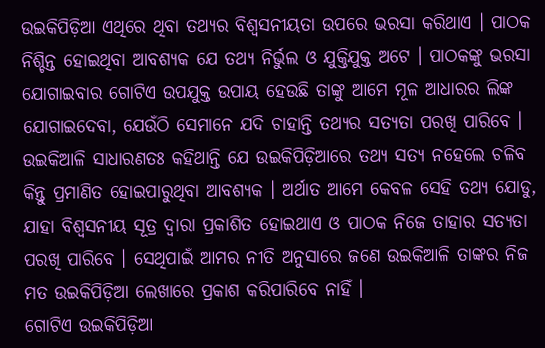ଉଇକିପିଡ଼ିଆ ଏଥିରେ ଥିବା ତଥ୍ୟର ବିଶ୍ୱସନୀୟତା ଉପରେ ଭରସା କରିଥାଏ । ପାଠକ ନିଶ୍ଚିନ୍ତ ହୋଇଥିବା ଆବଶ୍ୟକ ଯେ ତଥ୍ୟ ନିର୍ଭୁଲ ଓ ଯୁକ୍ତିଯୁକ୍ତ ଅଟେ । ପାଠକଙ୍କୁ ଭରସା ଯୋଗାଇବାର ଗୋଟିଏ ଉପଯୁକ୍ତ ଉପାୟ ହେଉଛି ତାଙ୍କୁ ଆମେ ମୂଳ ଆଧାରର ଲିଙ୍କ ଯୋଗାଇଦେବା, ଯେଉଁଠି ସେମାନେ ଯଦି ଚାହାନ୍ତି ତଥ୍ୟର ସତ୍ୟତା ପରଖି ପାରିବେ । ଉଇକିଆଳି ସାଧାରଣତଃ କହିଥାନ୍ତି ଯେ ଉଇକିପିଡ଼ିଆରେ ତଥ୍ୟ ସତ୍ୟ ନହେଲେ ଚଳିବ କିନ୍ତୁ ପ୍ରମାଣିତ ହୋଇପାରୁଥିବା ଆବଶ୍ୟକ । ଅର୍ଥାତ ଆମେ କେବଳ ସେହି ତଥ୍ୟ ଯୋଡୁ, ଯାହା ବିଶ୍ୱସନୀୟ ସୂତ୍ର ଦ୍ୱାରା ପ୍ରକାଶିତ ହୋଇଥାଏ ଓ ପାଠକ ନିଜେ ତାହାର ସତ୍ୟତା ପରଖି ପାରିବେ । ସେଥିପାଇଁ ଆମର ନୀତି ଅନୁସାରେ ଜଣେ ଉଇକିଆଳି ତାଙ୍କର ନିଜ ମତ ଉଇକିପିଡ଼ିଆ ଲେଖାରେ ପ୍ରକାଶ କରିପାରିବେ ନାହିଁ ।
ଗୋଟିଏ ଉଇକିପିଡ଼ିଆ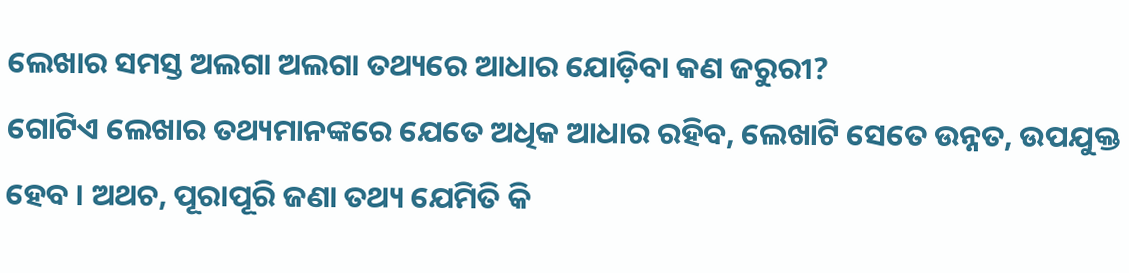ଲେଖାର ସମସ୍ତ ଅଲଗା ଅଲଗା ତଥ୍ୟରେ ଆଧାର ଯୋଡ଼ିବା କଣ ଜରୁରୀ?
ଗୋଟିଏ ଲେଖାର ତଥ୍ୟମାନଙ୍କରେ ଯେତେ ଅଧିକ ଆଧାର ରହିବ, ଲେଖାଟି ସେତେ ଉନ୍ନତ, ଉପଯୁକ୍ତ ହେବ । ଅଥଚ, ପୂରାପୂରି ଜଣା ତଥ୍ୟ ଯେମିତି କି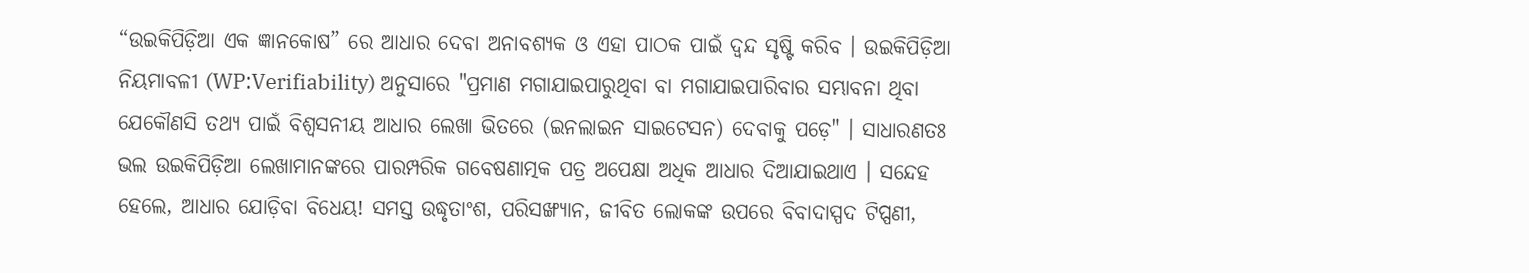“ଉଇକିପିଡ଼ିଆ ଏକ ଜ୍ଞାନକୋଷ” ରେ ଆଧାର ଦେବା ଅନାବଶ୍ୟକ ଓ ଏହା ପାଠକ ପାଇଁ ଦ୍ୱନ୍ଦ ସୃଷ୍ଟି କରିବ । ଉଇକିପିଡ଼ିଆ ନିୟମାବଳୀ (WP:Verifiability) ଅନୁସାରେ "ପ୍ରମାଣ ମଗାଯାଇପାରୁଥିବା ବା ମଗାଯାଇପାରିବାର ସମ୍ଭାବନା ଥିବା ଯେକୌଣସି ତଥ୍ୟ ପାଇଁ ବିଶ୍ୱସନୀୟ ଆଧାର ଲେଖା ଭିତରେ (ଇନଲାଇନ ସାଇଟେସନ) ଦେବାକୁ ପଡ଼େ" । ସାଧାରଣତଃ ଭଲ ଉଇକିପିଡ଼ିଆ ଲେଖାମାନଙ୍କରେ ପାରମ୍ପରିକ ଗବେଷଣାତ୍ମକ ପତ୍ର ଅପେକ୍ଷା ଅଧିକ ଆଧାର ଦିଆଯାଇଥାଏ । ସନ୍ଦେହ ହେଲେ, ଆଧାର ଯୋଡ଼ିବା ବିଧେୟ! ସମସ୍ତ ଉଦ୍ଧୃତାଂଶ, ପରିସଙ୍ଖ୍ୟାନ, ଜୀବିତ ଲୋକଙ୍କ ଉପରେ ବିବାଦାସ୍ପଦ ଟିପ୍ପଣୀ,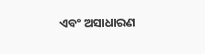ଏବଂ ଅସାଧାରଣ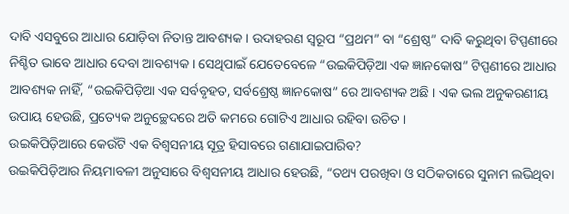ଦାବି ଏସବୁରେ ଆଧାର ଯୋଡ଼ିବା ନିତାନ୍ତ ଆବଶ୍ୟକ । ଉଦାହରଣ ସ୍ୱରୂପ “ପ୍ରଥମ” ବା “ଶ୍ରେଷ୍ଠ” ଦାବି କରୁଥିବା ଟିପ୍ପଣୀରେ ନିଶ୍ଚିତ ଭାବେ ଆଧାର ଦେବା ଆବଶ୍ୟକ । ସେଥିପାଇଁ ଯେତେବେଳେ “ଉଇକିପିଡ଼ିଆ ଏକ ଜ୍ଞାନକୋଷ” ଟିପ୍ପଣୀରେ ଆଧାର ଆବଶ୍ୟକ ନାହିଁ, “ଉଇକିପିଡ଼ିଆ ଏକ ସର୍ବବୃହତ, ସର୍ବଶ୍ରେଷ୍ଠ ଜ୍ଞାନକୋଷ” ରେ ଆବଶ୍ୟକ ଅଛି । ଏକ ଭଲ ଅନୁକରଣୀୟ ଉପାୟ ହେଉଛି, ପ୍ରତ୍ୟେକ ଅନୁଚ୍ଛେଦରେ ଅତି କମରେ ଗୋଟିଏ ଆଧାର ରହିବା ଉଚିତ ।
ଉଇକିପିଡ଼ିଆରେ କେଉଁଟି ଏକ ବିଶ୍ୱସନୀୟ ସୂତ୍ର ହିସାବରେ ଗଣାଯାଇପାରିବ?
ଉଇକିପିଡ଼ିଆର ନିୟମାବଳୀ ଅନୁସାରେ ବିଶ୍ୱସନୀୟ ଆଧାର ହେଉଛି, “ତଥ୍ୟ ପରଖିବା ଓ ସଠିକତାରେ ସୁନାମ ଲଭିଥିବା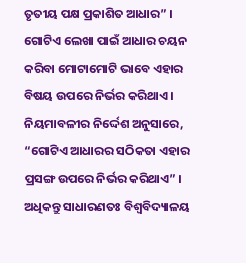ତୃତୀୟ ପକ୍ଷ ପ୍ରକାଶିତ ଆଧାର” । ଗୋଟିଏ ଲେଖା ପାଇଁ ଆଧାର ଚୟନ କରିବା ମୋଟାମୋଟି ଭାବେ ଏହାର ବିଷୟ ଉପରେ ନିର୍ଭର କରିଥାଏ । ନିୟମାବଳୀର ନିର୍ଦ୍ଦେଶ ଅନୁସାରେ, “ଗୋଟିଏ ଆଧାରର ସଠିକତା ଏହାର ପ୍ରସଙ୍ଗ ଉପରେ ନିର୍ଭର କରିଥାଏ” । ଅଧିକନ୍ତୁ ସାଧାରଣତଃ ବିଶ୍ୱବିଦ୍ୟାଳୟ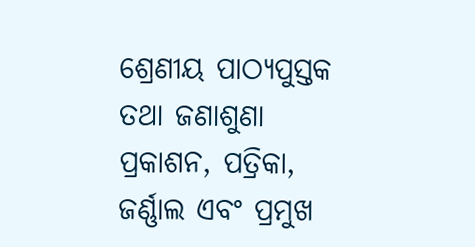ଶ୍ରେଣୀୟ ପାଠ୍ୟପୁସ୍ତକ ତଥା ଜଣାଶୁଣା ପ୍ରକାଶନ, ପତ୍ରିକା, ଜର୍ଣ୍ଣାଲ ଏବଂ ପ୍ରମୁଖ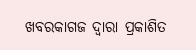ଖବରକାଗଜ ଦ୍ୱାରା ପ୍ରକାଶିତ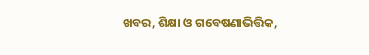ଖବର, ଶିକ୍ଷା ଓ ଗବେଷଣାଭିତ୍ତିକ,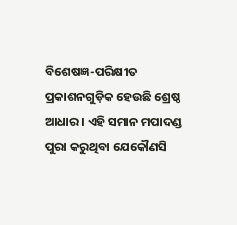ବିଶେଷଜ୍ଞ-ପରିକ୍ଷୀତ ପ୍ରକାଶନଗୁଡ଼ିକ ହେଉଛି ଶ୍ରେଷ୍ଠ ଆଧାର । ଏହି ସମାନ ମପାଦଣ୍ଡ ପୁରା କରୁଥିବା ଯେକୌଣସି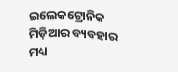ଇଲେକଟ୍ରୋନିକ ମିଡ଼ିଆର ବ୍ୟବହାର ମଧ୍ୟ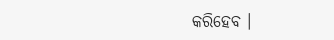କରିହେବ ।